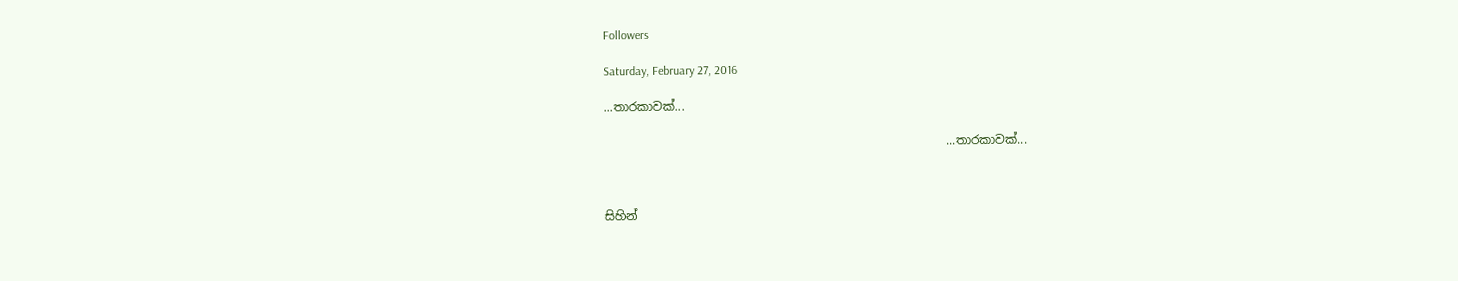Followers

Saturday, February 27, 2016

...තාරකාවක්...

                                                         ...තාරකාවක්...



සිහින්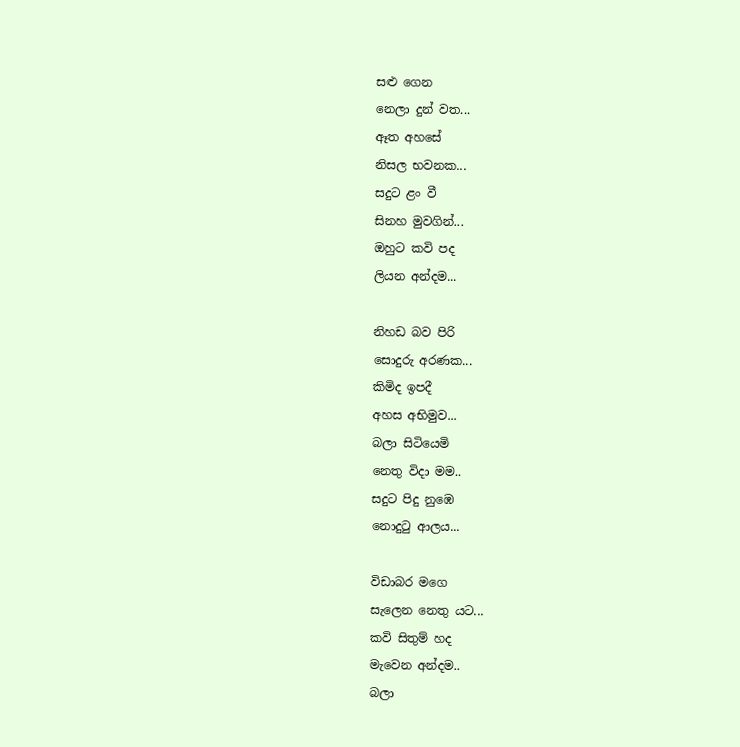සළු ගෙන
නෙලා දුන් වත...
ඈත අහසේ
නිසල භවනක...
සදුට ළං වී
සිනහ මුවගින්...
ඔහුට කවි පද
ලියන අන්දම...

නිහඩ බව පිරි
සොදුරු අරණක...
කිමිද ඉපදී
අහස අභිමුව...
බලා සිටියෙමි
නෙතු විදා මම..
සදුට පිදු නුඹෙ
නොදුටු ආලය...

විඩාබර මගෙ
සැලෙන නෙතු යට...
කවි සිතුම් හද
මැවෙන අන්දම..
බලා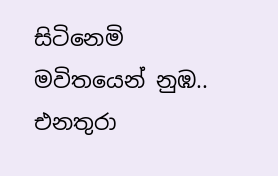සිටිනෙමි
මවිතයෙන් නුඹ..
එනතුරා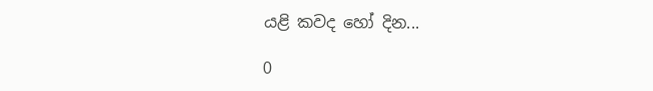යළි කවද හෝ දින...

0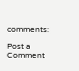comments:

Post a Comment